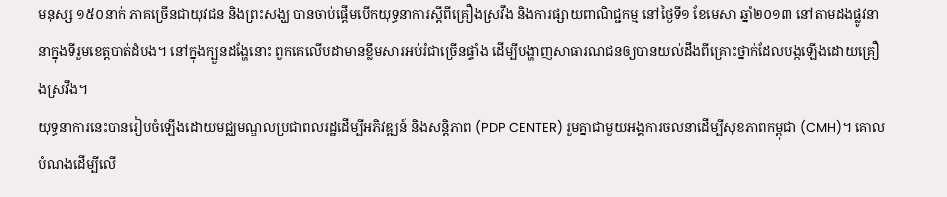មនុស្ស ១៥០នាក់ ភាគច្រើនជាយុវជន និងព្រះសង្ឃ បានចាប់ផ្ដើមបើកយុទ្ធនាការស្ដីពីគ្រឿងស្រវឹង និងការផ្សាយពាណិជ្ជកម្ម នៅថ្ងៃទី១ ខែមេសា ឆ្នាំ២០១៣ នៅតាមដងផ្លូវនានាក្នុងទីរួមខេត្តបាត់ដំបង។ នៅក្នុងក្បួនដង្ហែនោះ ពួកគេលើបដាមានខ្លឹមសារអប់រំជាច្រើនផ្ទាំង ដើម្បីបង្ហាញសាធារណជនឲ្យបានយល់ដឹងពីគ្រោះថ្នាក់ដែលបង្កឡើងដោយគ្រឿងស្រវឹង។
យុទ្ធនាការនេះបានរៀបចំឡើងដោយមជ្ឈមណ្ឌលប្រជាពលរដ្ឋដើម្បីអភិវឌ្ឍន៍ និងសន្តិភាព (PDP CENTER) រួមគ្នាជាមួយអង្គការចលនាដើម្បីសុខភាពកម្ពុជា (CMH)។ គោលបំណងដើម្បីលើ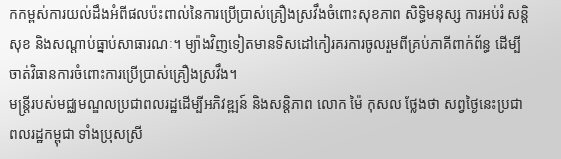កកម្ពស់ការយល់ដឹងអំពីផលប៉ះពាល់នៃការប្រើប្រាស់គ្រឿងស្រវឹងចំពោះសុខភាព សិទ្ធិមនុស្ស ការអប់រំ សន្តិសុខ និងសណ្ដាប់ធ្នាប់សាធារណៈ។ ម្យ៉ាងវិញទៀតមានទិសដៅកៀរគរការចូលរួមពីគ្រប់ភាគីពាក់ព័ន្ធ ដើម្បីចាត់វិធានការចំពោះការប្រើប្រាស់គ្រឿងស្រវឹង។
មន្ត្រីរបស់មជ្ឈមណ្ឌលប្រជាពលរដ្ឋដើម្បីអភិវឌ្ឍន៍ និងសន្តិភាព លោក ម៉ៃ កុសល ថ្លែងថា សព្វថ្ងៃនេះប្រជាពលរដ្ឋកម្ពុជា ទាំងប្រុសស្រី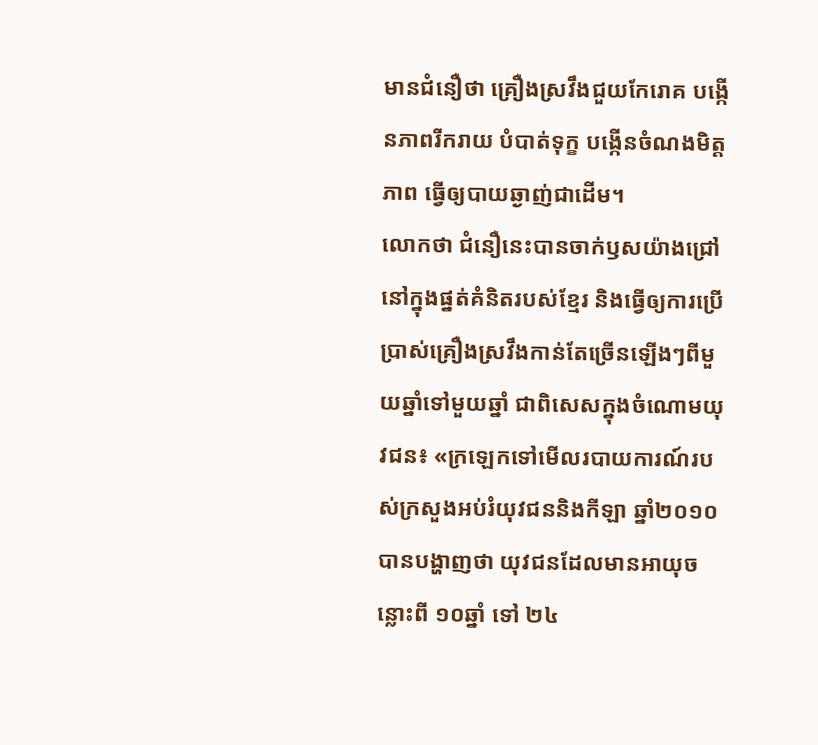មានជំនឿថា គ្រឿងស្រវឹងជួយកែរោគ បង្កើនភាពរីករាយ បំបាត់ទុក្ខ បង្កើនចំណងមិត្តភាព ធ្វើឲ្យបាយឆ្ងាញ់ជាដើម។
លោកថា ជំនឿនេះបានចាក់ឫសយ៉ាងជ្រៅនៅក្នុងផ្នត់គំនិតរបស់ខ្មែរ និងធ្វើឲ្យការប្រើប្រាស់គ្រឿងស្រវឹងកាន់តែច្រើនឡើងៗពីមួយឆ្នាំទៅមួយឆ្នាំ ជាពិសេសក្នុងចំណោមយុវជន៖ «ក្រឡេកទៅមើលរបាយការណ៍របស់ក្រសួងអប់រំយុវជននិងកីឡា ឆ្នាំ២០១០ បានបង្ហាញថា យុវជនដែលមានអាយុចន្លោះពី ១០ឆ្នាំ ទៅ ២៤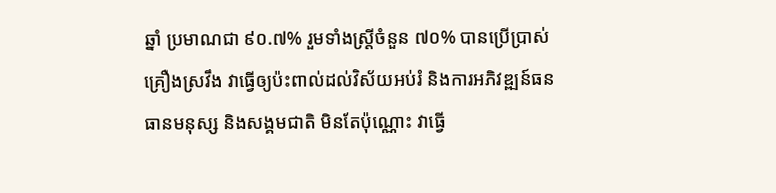ឆ្នាំ ប្រមាណជា ៩០.៧% រួមទាំងស្ត្រីចំនួន ៧០% បានប្រើប្រាស់គ្រឿងស្រវឹង វាធ្វើឲ្យប៉ះពាល់ដល់វិស័យអប់រំ និងការអភិវឌ្ឍន៍ធនធានមនុស្ស និងសង្គមជាតិ មិនតែប៉ុណ្ណោះ វាធ្វើ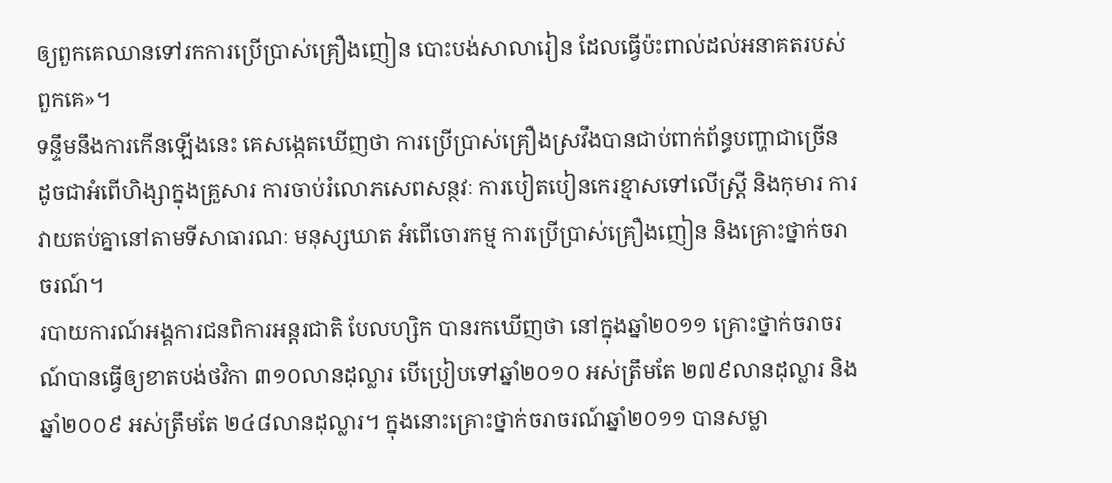ឲ្យពួកគេឈានទៅរកការប្រើប្រាស់គ្រឿងញៀន បោះបង់សាលារៀន ដែលធ្វើប៉ះពាល់ដល់អនាគតរបស់ពួកគេ»។
ទន្ទឹមនឹងការកើនឡើងនេះ គេសង្កេតឃើញថា ការប្រើប្រាស់គ្រឿងស្រវឹងបានជាប់ពាក់ព័ន្ធបញ្ហាជាច្រើន ដូចជាអំពើហិង្សាក្នុងគ្រួសារ ការចាប់រំលោភសេពសន្ថវៈ ការបៀតបៀនកេរខ្មាសទៅលើស្ត្រី និងកុមារ ការវាយតប់គ្នានៅតាមទីសាធារណៈ មនុស្សឃាត អំពើចោរកម្ម ការប្រើប្រាស់គ្រឿងញៀន និងគ្រោះថ្នាក់ចរាចរណ៍។
របាយការណ៍អង្គការជនពិការអន្តរជាតិ បែលហ្សិក បានរកឃើញថា នៅក្នុងឆ្នាំ២០១១ គ្រោះថ្នាក់ចរាចរណ៍បានធ្វើឲ្យខាតបង់ថវិកា ៣១០លានដុល្លារ បើប្រៀបទៅឆ្នាំ២០១០ អស់ត្រឹមតែ ២៧៩លានដុល្លារ និងឆ្នាំ២០០៩ អស់ត្រឹមតែ ២៤៨លានដុល្លារ។ ក្នុងនោះគ្រោះថ្នាក់ចរាចរណ៍ឆ្នាំ២០១១ បានសម្លា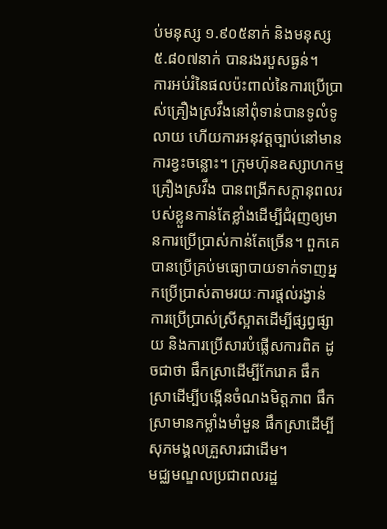ប់មនុស្ស ១.៩០៥នាក់ និងមនុស្ស ៥.៨០៧នាក់ បានរងរបួសធ្ងន់។
ការអប់រំនៃផលប៉ះពាល់នៃការប្រើប្រាស់គ្រឿងស្រវឹងនៅពុំទាន់បានទូលំទូលាយ ហើយការអនុវត្តច្បាប់នៅមានការខ្វះចន្លោះ។ ក្រុមហ៊ុនឧស្សាហកម្មគ្រឿងស្រវឹង បានពង្រីកសក្ដានុពលរបស់ខ្លួនកាន់តែខ្លាំងដើម្បីជំរុញឲ្យមានការប្រើប្រាស់កាន់តែច្រើន។ ពួកគេបានប្រើគ្រប់មធ្យោបាយទាក់ទាញអ្នកប្រើប្រាស់តាមរយៈការផ្ដល់រង្វាន់ ការប្រើប្រាស់ស្រីស្អាតដើម្បីផ្សព្វផ្សាយ និងការប្រើសារបំផ្លើសការពិត ដូចជាថា ផឹកស្រាដើម្បីកែរោគ ផឹកស្រាដើម្បីបង្កើនចំណងមិត្តភាព ផឹកស្រាមានកម្លាំងមាំមួន ផឹកស្រាដើម្បីសុភមង្គលគ្រួសារជាដើម។
មជ្ឈមណ្ឌលប្រជាពលរដ្ឋ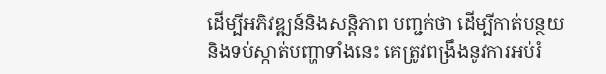ដើម្បីអភិវឌ្ឍន៍និងសន្តិភាព បញ្ជក់ថា ដើម្បីកាត់បន្ថយនិងទប់ស្កាត់បញ្ហាទាំងនេះ គេត្រូវពង្រឹងនូវការអប់រំ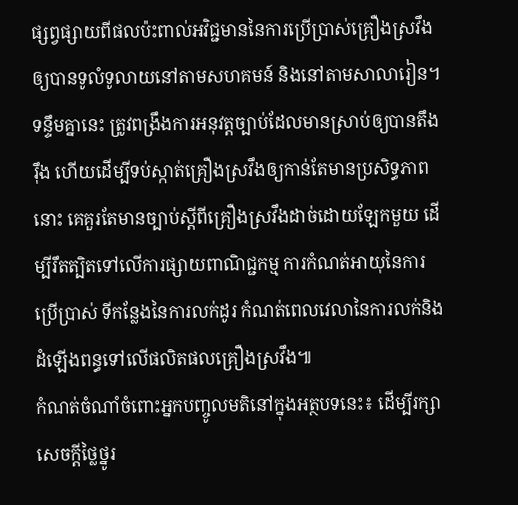ផ្សព្វផ្សាយពីផលប៉ះពាល់អវិជ្ជមាននៃការប្រើប្រាស់គ្រឿងស្រវឹងឲ្យបានទូលំទូលាយនៅតាមសហគមន៍ និងនៅតាមសាលារៀន។ ទន្ទឹមគ្នានេះ ត្រូវពង្រឹងការអនុវត្តច្បាប់ដែលមានស្រាប់ឲ្យបានតឹងរ៉ឹង ហើយដើម្បីទប់ស្កាត់គ្រឿងស្រវឹងឲ្យកាន់តែមានប្រសិទ្ធភាពនោះ គេគួរតែមានច្បាប់ស្ដីពីគ្រឿងស្រវឹងដាច់ដោយឡែកមួយ ដើម្បីរឹតត្បិតទៅលើការផ្សាយពាណិជ្ជកម្ម ការកំណត់អាយុនៃការប្រើប្រាស់ ទីកន្លែងនៃការលក់ដូរ កំណត់ពេលវេលានៃការលក់និង ដំឡើងពន្ធទៅលើផលិតផលគ្រឿងស្រវឹង៕
កំណត់ចំណាំចំពោះអ្នកបញ្ចូលមតិនៅក្នុងអត្ថបទនេះ៖ ដើម្បីរក្សាសេចក្ដីថ្លៃថ្នូរ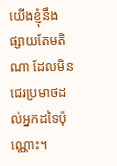យើងខ្ញុំនឹងផ្សាយតែមតិណា ដែលមិនជេរប្រមាថដល់អ្នកដទៃប៉ុណ្ណោះ។